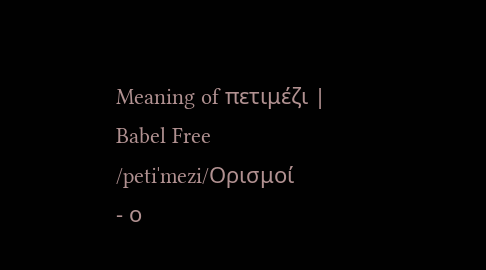Meaning of πετιμέζι | Babel Free
/petiˈmezi/Ορισμοί
- ο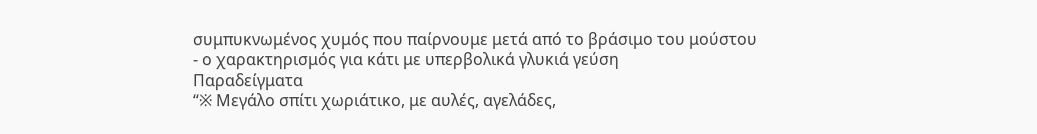συμπυκνωμένος χυμός που παίρνουμε μετά από το βράσιμο του μούστου
- ο χαρακτηρισμός για κάτι με υπερβολικά γλυκιά γεύση
Παραδείγματα
“※ Μεγάλο σπίτι χωριάτικο, με αυλές, αγελάδες,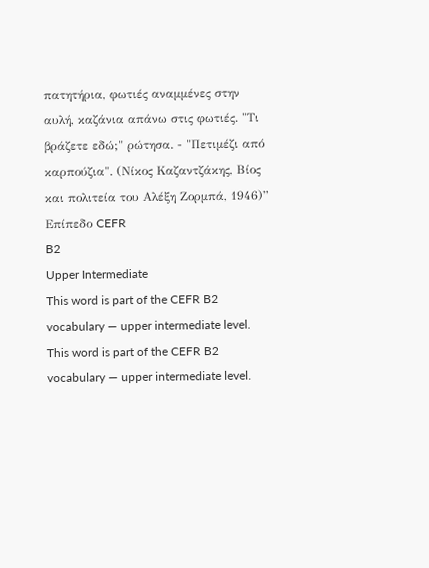πατητήρια, φωτιές αναμμένες στην αυλή, καζάνια απάνω στις φωτιές. "Τι βράζετε εδώ;" ρώτησα. - "Πετιμέζι από καρπούζια". (Νίκος Καζαντζάκης, Βίος και πολιτεία του Αλέξη Ζορμπά, 1946)”
Επίπεδο CEFR
B2
Upper Intermediate
This word is part of the CEFR B2 vocabulary — upper intermediate level.
This word is part of the CEFR B2 vocabulary — upper intermediate level.